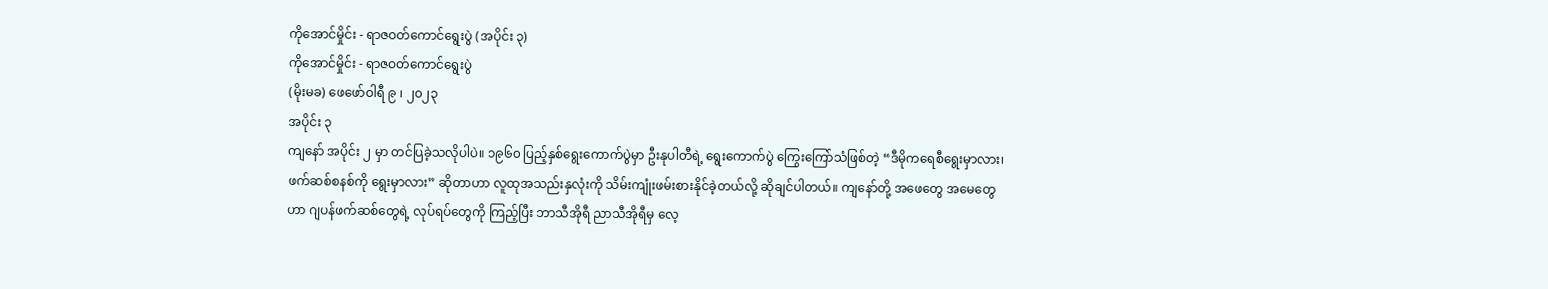ကိုအောင်မှိုင်း - ရာဇဝတ်ကောင်ရွေးပွဲ (အပိုင်း ၃)
ကိုအောင်မှိုင်း - ရာဇဝတ်ကောင်ရွေးပွဲ
(မိုးမခ) ဖေဖော်ဝါရီ ၉ ၊ ၂၀၂၃
အပိုင်း ၃
ကျနော် အပိုင်း ၂ မှာ တင်ပြခဲ့သလိုပါပဲ။ ၁၉၆၀ ပြည့်နှစ်ရွေးကောက်ပွဲမှာ ဦးနုပါတီရဲ့ ရွေးကောက်ပွဲ ကြွေးကြော်သံဖြစ်တဲ့ “ဒီမိုကရေစီရွေးမှာလား၊ ဖက်ဆစ်စနစ်ကို ရွေးမှာလား” ဆိုတာဟာ လူထုအသည်းနှလုံးကို သိမ်းကျုံးဖမ်းစားနိုင်ခဲ့တယ်လို့ ဆိုချင်ပါတယ်။ ကျနော်တို့ အဖေတွေ အမေတွေဟာ ဂျပန်ဖက်ဆစ်တွေရဲ့ လုပ်ရပ်တွေကို ကြည့်ပြီး ဘာသီအိုရီ ညာသီအိုရီမှ လေ့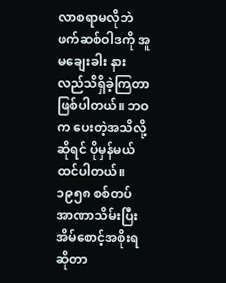လာစရာမလိုဘဲ ဖက်ဆစ်ဝါဒကို အူမချေးခါး နားလည်သိရှိခဲ့ကြတာ ဖြစ်ပါတယ်။ ဘဝက ပေးတဲ့အသိလို့ဆိုရင် ပိုမှန်မယ် ထင်ပါတယ်။
၁၉၅၈ စစ်တပ် အာဏာသိမ်းပြီး အိမ်စောင့်အစိုးရ ဆိုတာ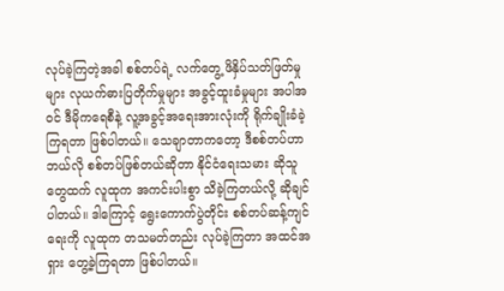လုပ်ခဲ့ကြတဲ့အခါ စစ်တပ်ရဲ့ လက်တွေ့ ဖိနှိပ်သတ်ဖြတ်မှုများ လုယက်ဓားပြတိုက်မှုများ အခွင့်ထူးခံမှုများ အပါအဝင် ဒီမိုကရေစီနဲ့ လူ့အခွင့်အရေးအားလုံးကို ရိုက်ချိုးခံခဲ့ကြရတာ ဖြစ်ပါတယ်။ သေချာတာကတော့ ဒီစစ်တပ်ဟာ ဘယ်လို စစ်တပ်ဖြစ်တယ်ဆိုတာ နိုင်ငံရေးသမား ဆိုသူတွေထက် လူထုက အကင်းပါးစွာ သိခဲ့ကြတယ်လို့ ဆိုချင်ပါတယ်။ ဒါကြောင့် ရွေးကောက်ပွဲတိုင်း စစ်တပ်ဆန့်ကျင်ရေးကို လူထုက တသမတ်တည်း လုပ်ခဲ့ကြတာ အထင်အရှား တွေ့ခဲ့ကြရတာ ဖြစ်ပါတယ်။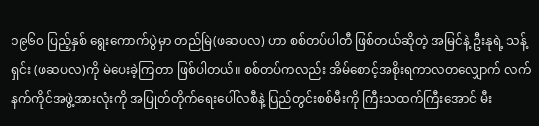၁၉၆၀ ပြည့်နှစ် ရွေးကောက်ပွဲမှာ တည်မြဲ(ဖဆပလ) ဟာ စစ်တပ်ပါတီ ဖြစ်တယ်ဆိုတဲ့ အမြင်နဲ့ ဦးနုရဲ့ သန့်ရှင်း (ဖဆပလ)ကို မဲပေးခဲ့ကြတာ ဖြစ်ပါတယ်။ စစ်တပ်ကလည်း အိမ်စောင့်အစိုးရကာလတလျှောက် လက်နက်ကိုင်အဖွဲ့အားလုံးကို အပြုတ်တိုက်ရေးပေါ်လစီနဲ့ ပြည်တွင်းစစ်မီးကို ကြီးသထက်ကြီးအောင် မီး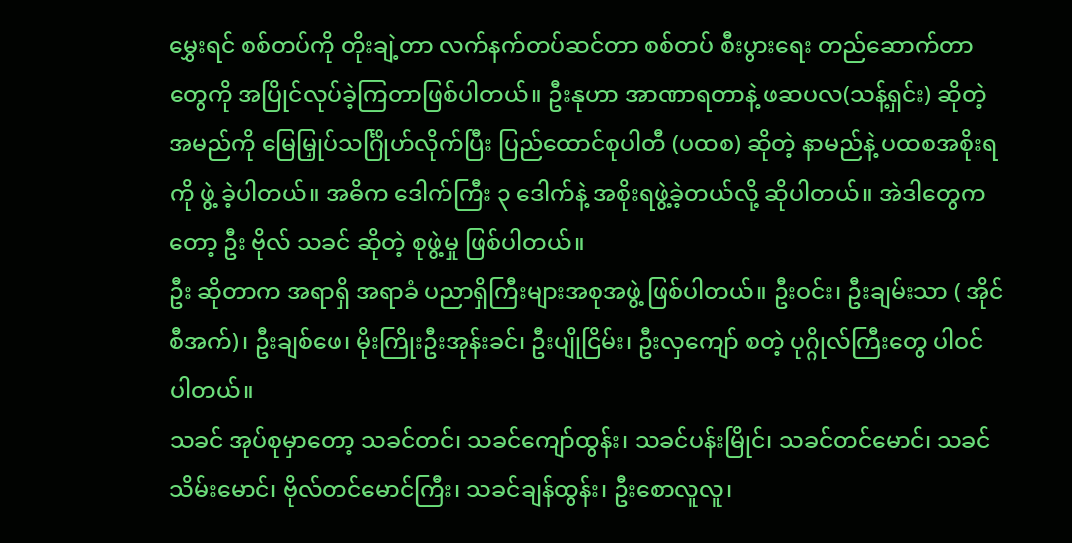မွှေးရင် စစ်တပ်ကို တိုးချဲ့တာ လက်နက်တပ်ဆင်တာ စစ်တပ် စီးပွားရေး တည်ဆောက်တာတွေကို အပြိုင်လုပ်ခဲ့ကြတာဖြစ်ပါတယ်။ ဦးနုဟာ အာဏာရတာနဲ့ ဖဆပလ(သန့်ရှင်း) ဆိုတဲ့အမည်ကို မြေမြှုပ်သင်္ဂြိုဟ်လိုက်ပြီး ပြည်ထောင်စုပါတီ (ပထစ) ဆိုတဲ့ နာမည်နဲ့ ပထစအစိုးရကို ဖွဲ့ ခဲ့ပါတယ်။ အဓိက ဒေါက်ကြီး ၃ ဒေါက်နဲ့ အစိုးရဖွဲ့ခဲ့တယ်လို့ ဆိုပါတယ်။ အဲဒါတွေကတော့ ဦး ဗိုလ် သခင် ဆိုတဲ့ စုဖွဲ့မှု ဖြစ်ပါတယ်။
ဦး ဆိုတာက အရာရှိ အရာခံ ပညာရှိကြီးများအစုအဖွဲ့ ဖြစ်ပါတယ်။ ဦးဝင်း၊ ဦးချမ်းသာ ( အိုင်စီအက်)၊ ဦးချစ်ဖေ၊ မိုးကြိုးဦးအုန်းခင်၊ ဦးပျိုငြိမ်း၊ ဦးလှကျော် စတဲ့ ပုဂ္ဂိုလ်ကြီးတွေ ပါဝင်ပါတယ်။
သခင် အုပ်စုမှာတော့ သခင်တင်၊ သခင်ကျော်ထွန်း၊ သခင်ပန်းမြိုင်၊ သခင်တင်မောင်၊ သခင်သိမ်းမောင်၊ ဗိုလ်တင်မောင်ကြီး၊ သခင်ချန်ထွန်း၊ ဦးစောလူလူ၊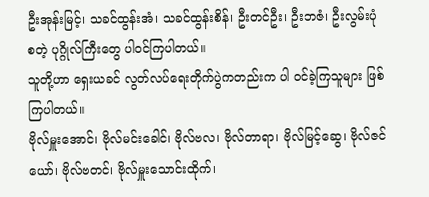ဦးအုန်းမြင့်၊ သခင်ထွန်းအံ၊ သခင်ထွန်းစိန်၊ ဦးတင်ဦး၊ ဦးဘဇံ၊ ဦးလွမ်းပုံ စတဲ့ ပုဂ္ဂိုလ်ကြီးတွေ ပါဝင်ကြပါတယ်။
သူတို့ဟာ ရှေးယခင် လွတ်လပ်ရေးတိုက်ပွဲကတည်းက ပါ ဝင်ခဲ့ကြသူများ ဖြစ်ကြပါတယ်။
ဗိုလ်မှူးအောင်၊ ဗိုလ်မင်းခေါင်၊ ဗိုလ်ဗလ၊ ဗိုလ်တာရာ၊ ဗိုလ်မြင့်ဆွေ၊ ဗိုလ်ဇင်ယော်၊ ဗိုလ်ဗတင်၊ ဗိုလ်မှူးသောင်းထိုက်၊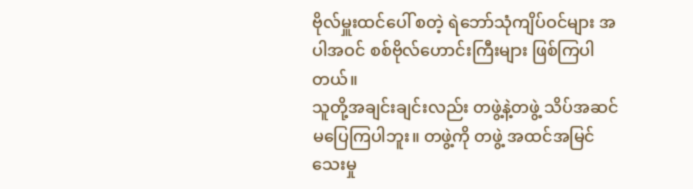ဗိုလ်မှူးထင်ပေါ် စတဲ့ ရဲဘော်သုံကျိပ်ဝင်များ အပါအဝင် စစ်ဗိုလ်ဟောင်းကြီးများ ဖြစ်ကြပါတယ်။
သူတို့အချင်းချင်းလည်း တဖွဲ့နဲ့တဖွဲ့ သိပ်အဆင်မပြေကြပါဘူး။ တဖွဲ့ကို တဖွဲ့ အထင်အမြင်သေးမှု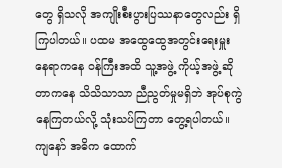တွေ ရှိသလို အကျိုးစီးပွားပြဿနာတွေလည်း ရှိကြပါတယ်။ ပထမ အထွေထွေအတွင်းရေးမှူး နေရာကနေ ဝန်ကြီးအထိ သူ့အဖွဲ့ ကိုယ့်အဖွဲ့ ဆိုတာကနေ သိသိသာသာ ညီညွတ်မှုမရှိဘဲ အုပ်စုကွဲနေကြတယ်လို့ သုံးသပ်ကြတာ တွေ့ရပါတယ်။
ကျနော် အဓိက ထောက်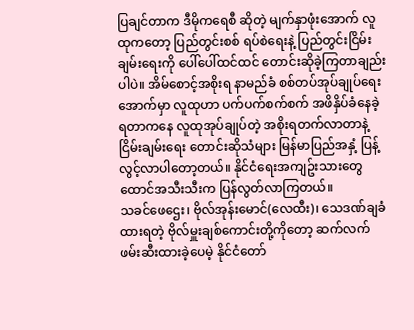ပြချင်တာက ဒီမိုကရေစီ ဆိုတဲ့ မျက်နှာဖုံးအောက် လူထုကတော့ ပြည်တွင်းစစ် ရပ်စဲရေးနဲ့ ပြည်တွင်းငြိမ်းချမ်းရေးကို ပေါ်ပေါ်ထင်ထင် တောင်းဆိုခဲ့ကြတာချည်းပါပဲ။ အိမ်စောင့်အစိုးရ နာမည်ခံ စစ်တပ်အုပ်ချုပ်ရေးအောက်မှာ လူထုဟာ ပက်ပက်စက်စက် အဖိနှိပ်ခံနေခဲ့ရတာကနေ လူထုအုပ်ချုပ်တဲ့ အစိုးရတက်လာတာနဲ့ ငြိမ်းချမ်းရေး တောင်းဆိုသံများ မြန်မာပြည်အနှံ့ ပြန့်လွင့်လာပါတော့တယ်။ နိုင်ငံရေးအကျဥ်းသားတွေ ထောင်အသီးသီးက ပြန်လွတ်လာကြတယ်။
သခင်ဖေဌေး၊ ဗိုလ်အုန်းမောင်(လေထီး)၊ သေဒဏ်ချခံထားရတဲ့ ဗိုလ်မှူးချစ်ကောင်းတို့ကိုတော့ ဆက်လက်ဖမ်းဆီးထားခဲ့ပေမဲ့ နိုင်ငံတော်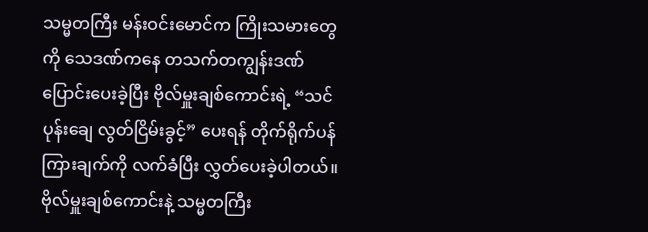သမ္မတကြီး မန်းဝင်းမောင်က ကြိုးသမားတွေကို သေဒဏ်ကနေ တသက်တကျွန်းဒဏ် ပြောင်းပေးခဲ့ပြီး ဗိုလ်မှူးချစ်ကောင်းရဲ့ “သင်ပုန်းချေ လွတ်ငြိမ်းခွင့်” ပေးရန် တိုက်ရိုက်ပန်ကြားချက်ကို လက်ခံပြီး လွှတ်ပေးခဲ့ပါတယ်။
ဗိုလ်မှူးချစ်ကောင်းနဲ့ သမ္မတကြီး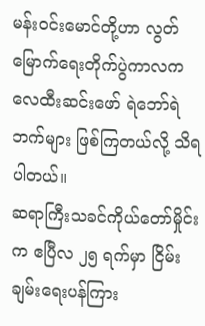မန်းဝင်းမောင်တို့ဟာ လွတ်မြောက်ရေးတိုက်ပွဲကာလက လေထီးဆင်းဖော် ရဲဘော်ရဲဘက်များ ဖြစ်ကြတယ်လို့ သိရပါတယ်။
ဆရာကြီးသခင်ကိုယ်တော်မှိုင်းက ဧပြီလ ၂၅ ရက်မှာ ငြိမ်းချမ်းရေးပန်ကြား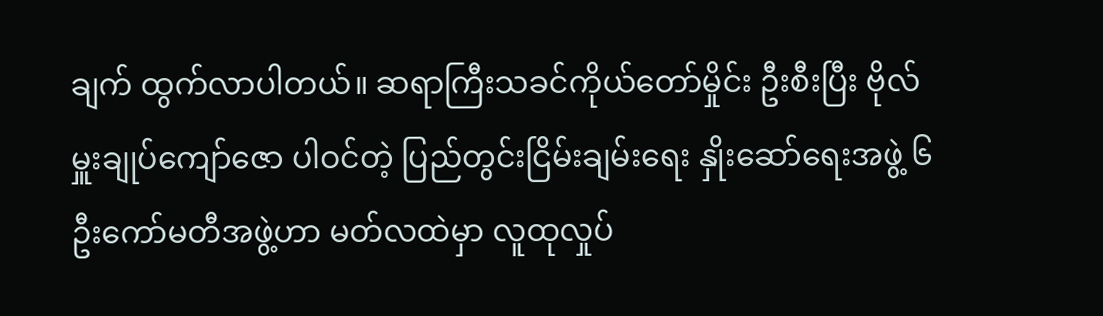ချက် ထွက်လာပါတယ်။ ဆရာကြီးသခင်ကိုယ်တော်မှိုင်း ဦးစီးပြီး ဗိုလ်မှူးချုပ်ကျော်ဇော ပါဝင်တဲ့ ပြည်တွင်းငြိမ်းချမ်းရေး နှိုးဆော်ရေးအဖွဲ့ ၆ ဦးကော်မတီအဖွဲ့ဟာ မတ်လထဲမှာ လူထုလှုပ်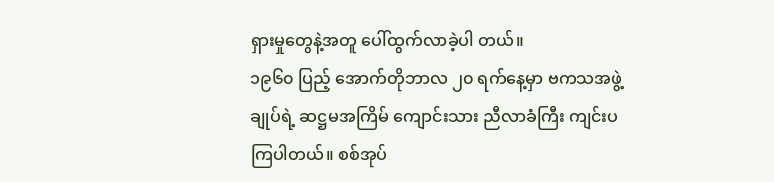ရှားမှုတွေနဲ့အတူ ပေါ်ထွက်လာခဲ့ပါ တယ်။
၁၉၆၀ ပြည့် အောက်တိုဘာလ ၂၀ ရက်နေ့မှာ ဗကသအဖွဲ့ချုပ်ရဲ့ ဆဋ္ဌမအကြိမ် ကျောင်းသား ညီလာခံကြီး ကျင်းပကြပါတယ်။ စစ်အုပ်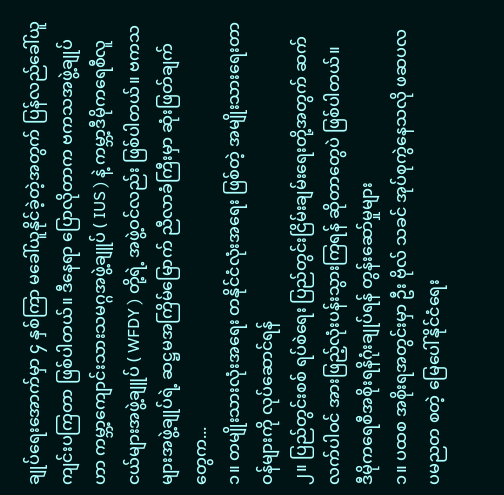ချုပ်ရေးအောက်မှာ ၄ နှစ်ကြာ မခေါ်ယူနိုင်ခဲ့တဲ့အတွက် ပြန်လည်ခေါ်ယူကျင်းပကြတာ ဖြစ်ပါတယ်။ ဒီနေရာ ပြောလိုတာက ဗကသအဖွဲ့ချုပ်ဟာ ကမ္ဘာ့ကျောင်းသားသမဂ္ဂအဖွဲ့ချူပ် ( IUS ) နဲ့ ကမ္ဘာ့ဒီမိုကရေစီလူငယ်များအဖွဲ့ချူပ် ( WFDY ) တို့ရဲ့ အဖွဲ့ဝင်လည်း ဖြစ်ပါတယ်။ ဗကသများအဖွဲ့ချုပ်ရဲ့ ဆဋ္ဌမအကြိမ်မြောက် ညီလာခံကြီးမှာ ဆုံးဖြတ်ချက်တွေက...
၁။ တမျိုးသားလုံးအရေး တနိုင်ငံလုံးအရေး ဖြစ်တဲ့ အမျိုးသားရေးတာဝန်များကို လုပ်ဆောင်ရန်
၂။ ပြည်တွင်းစစ် ရပ်စဲရေး ပြည်တွင်းငြိမ်းချမ်းရေးတို့အတွက် ဆက်လက်ပါဝင် အားဖြည့်လုံးပန်းသွားကြရန် ဆိုတာတွေပဲ ဖြစ်ပါတယ်။
ဒီမိုကရေစီအစိုးရနိဂုံးချုပ်ရန် တွန်းဆော်မှုများ
၁။ ပထစ အစိုးရအတွင်းမှာ ဦး ဗိုလ် သခင် အုပ်စုကွဲနေသလို ဖဆပလ ပမညတ စတဲ့ မြေပေါ်နိုင်ငံရေး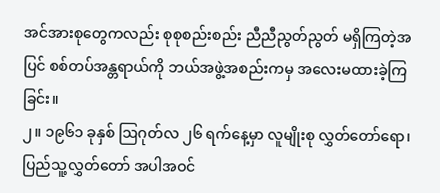အင်အားစုတွေကလည်း စုစုစည်းစည်း ညီညီညွတ်ညွတ် မရှိကြတဲ့အပြင် စစ်တပ်အန္တရာယ်ကို ဘယ်အဖွဲ့အစည်းကမှ အလေးမထားခဲ့ကြခြင်း။
၂။ ၁၉၆၁ ခုနှစ် ဩဂုတ်လ ၂၆ ရက်နေ့မှာ လူမျိုးစု လွှတ်တော်ရော၊ ပြည်သူ့လွှတ်တော် အပါအဝင်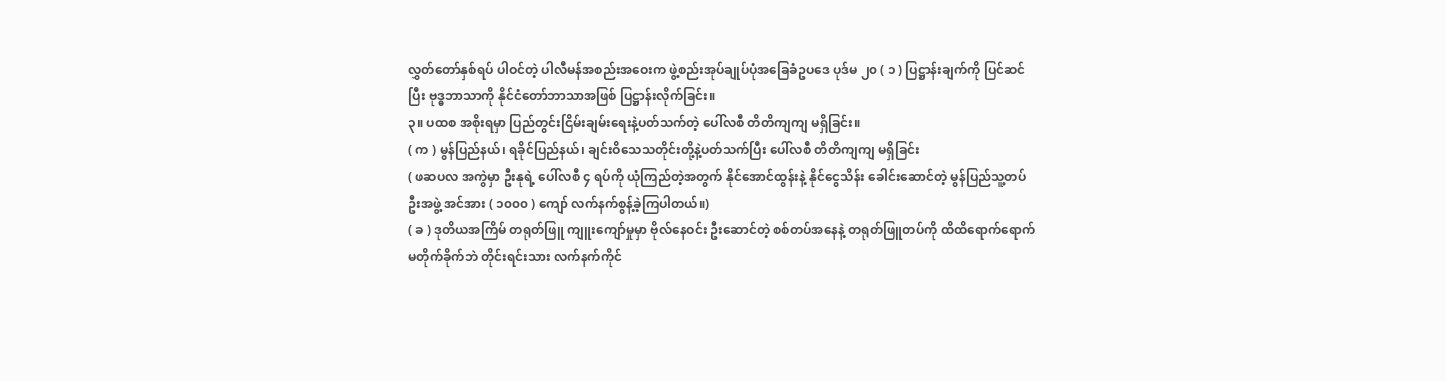လွှတ်တော်နှစ်ရပ် ပါဝင်တဲ့ ပါလီမန်အစည်းအဝေးက ဖွဲ့စည်းအုပ်ချုပ်ပုံအခြေခံဥပဒေ ပုဒ်မ ၂၀ ( ၁ ) ပြဋ္ဌာန်းချက်ကို ပြင်ဆင်ပြီး ဗုဒ္ဓဘာသာကို နိုင်ငံတော်ဘာသာအဖြစ် ပြဋ္ဌာန်းလိုက်ခြင်း။
၃။ ပထစ အစိုးရမှာ ပြည်တွင်းငြိမ်းချမ်းရေးနဲ့ပတ်သက်တဲ့ ပေါ်လစီ တိတိကျကျ မရှိခြင်း။
( က ) မွန်ပြည်နယ်၊ ရခိုင်ပြည်နယ်၊ ချင်းဝိသေသတိုင်းတို့နဲ့ပတ်သက်ပြီး ပေါ်လစီ တိတိကျကျ မရှိခြင်း
( ဖဆပလ အကွဲမှာ ဦးနုရဲ့ ပေါ်လစီ ၄ ရပ်ကို ယုံကြည်တဲ့အတွက် နိုင်အောင်ထွန်းနဲ့ နိုင်ငွေသိန်း ခေါင်းဆောင်တဲ့ မွန်ပြည်သူ့တပ်ဦးအဖွဲ့ အင်အား ( ၁၀၀၀ ) ကျော် လက်နက်စွန့်ခဲ့ကြပါတယ်။)
( ခ ) ဒုတိယအကြိမ် တရုတ်ဖြူ ကျူးကျော်မှုမှာ ဗိုလ်နေဝင်း ဦးဆောင်တဲ့ စစ်တပ်အနေနဲ့ တရုတ်ဖြူတပ်ကို ထိထိရောက်ရောက် မတိုက်ခိုက်ဘဲ တိုင်းရင်းသား လက်နက်ကိုင်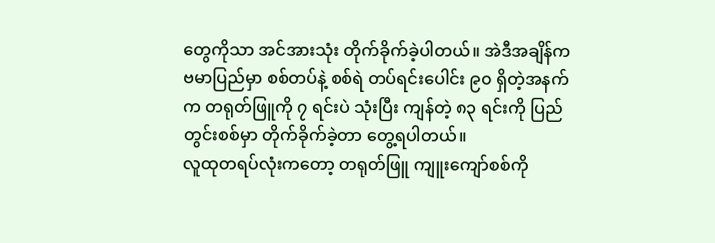တွေကိုသာ အင်အားသုံး တိုက်ခိုက်ခဲ့ပါတယ်။ အဲဒီအချိန်က ဗမာပြည်မှာ စစ်တပ်နဲ့ စစ်ရဲ တပ်ရင်းပေါင်း ၉၀ ရှိတဲ့အနက်က တရုတ်ဖြူကို ၇ ရင်းပဲ သုံးပြီး ကျန်တဲ့ ၈၃ ရင်းကို ပြည်တွင်းစစ်မှာ တိုက်ခိုက်ခဲ့တာ တွေ့ရပါတယ်။
လူထုတရပ်လုံးကတော့ တရုတ်ဖြူ ကျူးကျော်စစ်ကို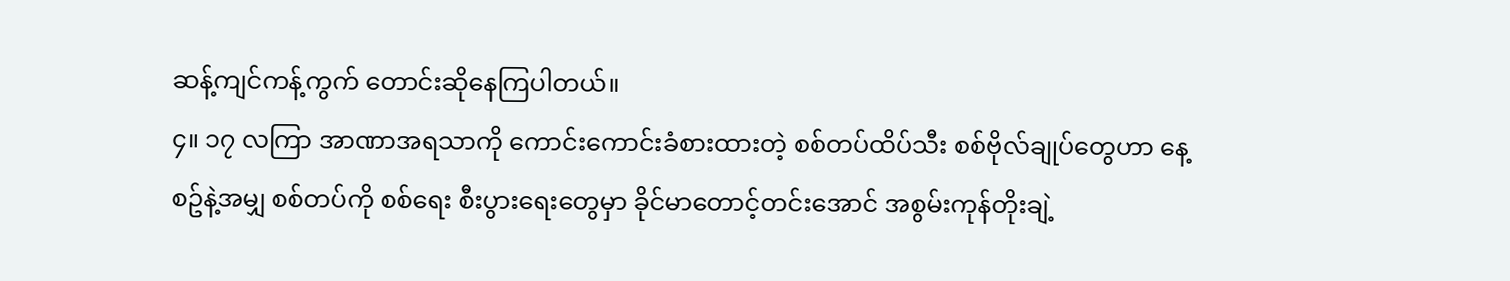ဆန့်ကျင်ကန့်ကွက် တောင်းဆိုနေကြပါတယ်။
၄။ ၁၇ လကြာ အာဏာအရသာကို ကောင်းကောင်းခံစားထားတဲ့ စစ်တပ်ထိပ်သီး စစ်ဗိုလ်ချုပ်တွေဟာ နေ့စဥ်နဲ့အမျှ စစ်တပ်ကို စစ်ရေး စီးပွားရေးတွေမှာ ခိုင်မာတောင့်တင်းအောင် အစွမ်းကုန်တိုးချဲ့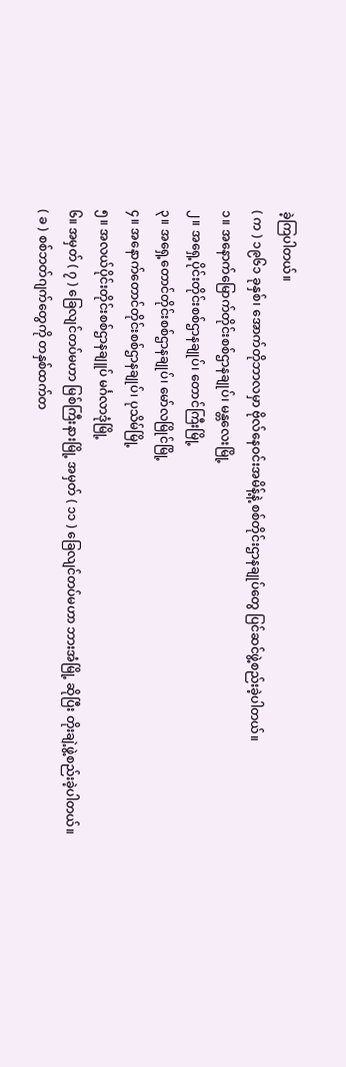ခဲ့ကြပါတယ်။
( က ) ၁၉၆၁ ခုနှစ်၊ အောက်တိုဘာလမှာ ဗိုလ်နေဝင်းအမိန့်နဲ့ စစ်တိုင်းဌာနချုပ်တွေ ပြင်ဆင်ဖွဲ့စည်းခဲ့ပါတယ်။
၁။ အနောက်မြောက်တိုင်းစစ်ဌာနချုပ်၊ မန္တလေးမြို့
၂။ အရှေ့ပိုင်းတိုင်းစစ်ဌာနချုပ်၊ တောင်ကြီးမြို့
၃။ အရှေ့တောင်တိုင်းစစ်ဌာနချုပ်၊ မော်လမြိုင်မြို့
၄။ အနောက်တောင်တိုင်းစစ်ဌာနချုပ်၊ ပုသိမ်မြို့
၅။ အလယ်ပိုင်းတိုင်းစစ်ဌာနချူပ် မင်္ဂလာဒုံမြို့
၆။ အမှတ် ( ၇ ) ခြေလျင်တပ်မဟာ မြစ်ကြီးနားမြို့ အမှတ် ( ၁၁ ) ခြေလျင်တပ်မဟာ ဘားအံမြို့ ဆိုပြီး တိုးချဲ့ဖွဲ့စည်းခဲ့ပါတယ်။
( ခ ) စစ်ဘတ်ဂျက်တွေကို တနှစ်ထက်တ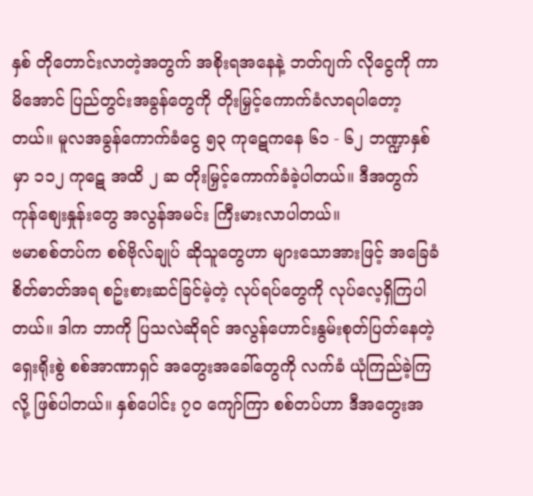နှစ် တိုတောင်းလာတဲ့အတွက် အစိုးရအနေနဲ့ ဘတ်ဂျက် လိုငွေကို ကာမိအောင် ပြည်တွင်းအခွန်တွေကို တိုးမြှင့်ကောက်ခံလာရပါတော့တယ်။ မူလအခွန်ကောက်ခံငွေ ၅၃ ကုဋေကနေ ၆၁ - ၆၂ ဘဏ္ဍာနှစ်မှာ ၁၁၂ ကုဋေ အထိ ၂ ဆ တိုးမြှင့်ကောက်ခံခဲ့ပါတယ်။ ဒီအတွက် ကုန်စျေးနှုန်းတွေ အလွန်အမင်း ကြီးမားလာပါတယ်။
ဗမာစစ်တပ်က စစ်ဗိုလ်ချုပ် ဆိုသူတွေဟာ များသောအားဖြင့် အခြေခံစိတ်ဓာတ်အရ စဥ်းစားဆင်ခြင်မဲ့တဲ့ လုပ်ရပ်တွေကို လုပ်လေ့ရှိကြပါတယ်။ ဒါက ဘာကို ပြသလဲဆိုရင် အလွန်ဟောင်းနွမ်းစုတ်ပြတ်နေတဲ့ ရှေးရိုးစွဲ စစ်အာဏာရှင် အတွေးအခေါ်တွေကို လက်ခံ ယုံကြည်ခဲ့ကြလို့ ဖြစ်ပါတယ်။ နှစ်ပေါင်း ၇၀ ကျော်ကြာ စစ်တပ်ဟာ ဒီအတွေးအ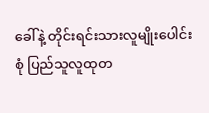ခေါ်နဲ့ တိုင်းရင်းသားလူမျိုးပေါင်းစုံ ပြည်သူလူထုတ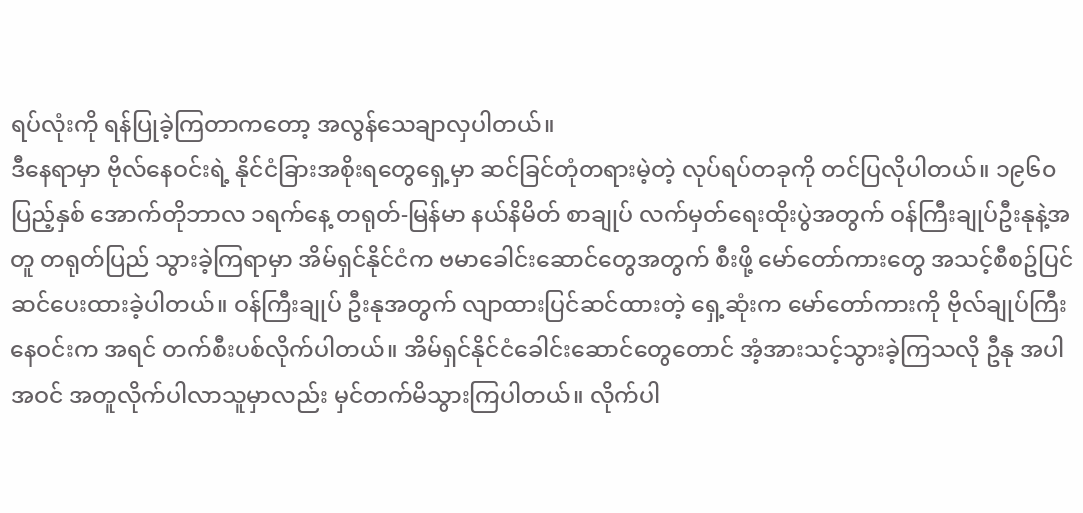ရပ်လုံးကို ရန်ပြုခဲ့ကြတာကတော့ အလွန်သေချာလှပါတယ်။
ဒီနေရာမှာ ဗိုလ်နေဝင်းရဲ့ နိုင်ငံခြားအစိုးရတွေရှေ့မှာ ဆင်ခြင်တုံတရားမဲ့တဲ့ လုပ်ရပ်တခုကို တင်ပြလိုပါတယ်။ ၁၉၆၀ ပြည့်နှစ် အောက်တိုဘာလ ၁ရက်နေ့ တရုတ်-မြန်မာ နယ်နိမိတ် စာချုပ် လက်မှတ်ရေးထိုးပွဲအတွက် ဝန်ကြီးချုပ်ဦးနုနဲ့အတူ တရုတ်ပြည် သွားခဲ့ကြရာမှာ အိမ်ရှင်နိုင်ငံက ဗမာခေါင်းဆောင်တွေအတွက် စီးဖို့ မော်တော်ကားတွေ အသင့်စီစဥ်ပြင်ဆင်ပေးထားခဲ့ပါတယ်။ ဝန်ကြီးချုပ် ဦးနုအတွက် လျာထားပြင်ဆင်ထားတဲ့ ရှေ့ဆုံးက မော်တော်ကားကို ဗိုလ်ချုပ်ကြီးနေဝင်းက အရင် တက်စီးပစ်လိုက်ပါတယ်။ အိမ်ရှင်နိုင်ငံခေါင်းဆောင်တွေတောင် အံ့အားသင့်သွားခဲ့ကြသလို ဦနု အပါအဝင် အတူလိုက်ပါလာသူမှာလည်း မှင်တက်မိသွားကြပါတယ်။ လိုက်ပါ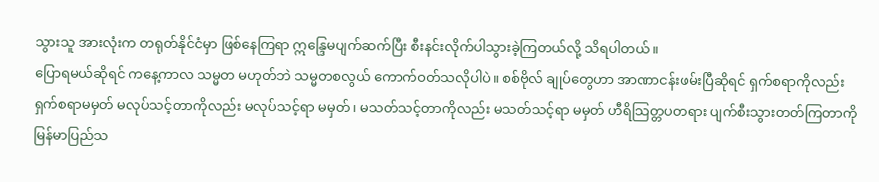သွားသူ အားလုံးက တရုတ်နိုင်ငံမှာ ဖြစ်နေကြရာ ဣန္ဒြေမပျက်ဆက်ပြီး စီးနင်းလိုက်ပါသွားခဲ့ကြတယ်လို့ သိရပါတယ်။
ပြောရမယ်ဆိုရင် ကနေ့ကာလ သမ္မတ မဟုတ်ဘဲ သမ္မတစလွယ် ကောက်ဝတ်သလိုပါပဲ။ စစ်ဗိုလ် ချုပ်တွေဟာ အာဏာငန်းဖမ်းပြီဆိုရင် ရှက်စရာကိုလည်းရှက်စရာမမှတ် မလုပ်သင့်တာကိုလည်း မလုပ်သင့်ရာ မမှတ်၊ မသတ်သင့်တာကိုလည်း မသတ်သင့်ရာ မမှတ် ဟီရိသြတ္တပတရား ပျက်စီးသွားတတ်ကြတာကို မြန်မာပြည်သ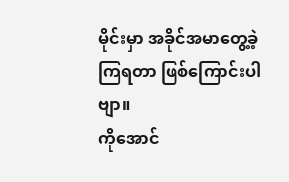မိုင်းမှာ အခိုင်အမာတွေ့ခဲ့ကြရတာ ဖြစ်ကြောင်းပါဗျာ။
ကိုအောင်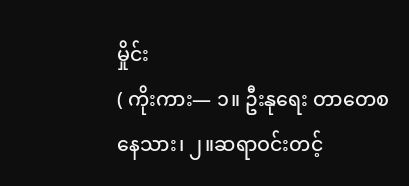မှိုင်း
( ကိုးကား— ၁။ ဦးနုရေး တာတေစနေသား၊ ၂။ဆရာဝင်းတင့်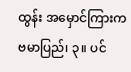ထွန်း အမှောင်ကြားက ဗမာပြည်၊ ၃။ ပင်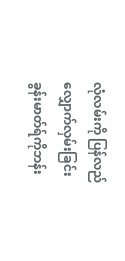လုံလမ်းကို ပြန်လည်လျှောက်လှမ်းခြင်း ခွန်းမာတ်ရ်ကိုဘန်း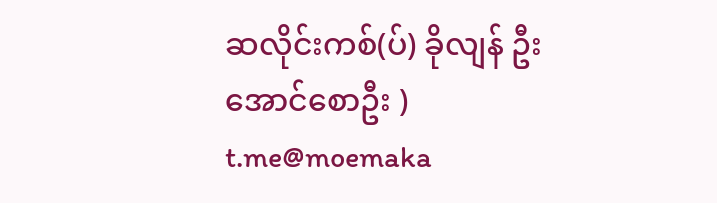ဆလိုင်းကစ်(ပ်) ခိုလျန် ဦးအောင်စောဦး )
t.me@moemaka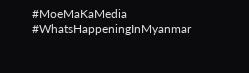#MoeMaKaMedia
#WhatsHappeningInMyanmar